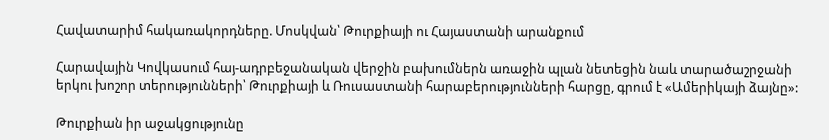Հավատարիմ հակառակորդները. Մոսկվան՝ Թուրքիայի ու Հայաստանի արանքում

Հարավային Կովկասում հայ-ադրբեջանական վերջին բախումներն առաջին պլան նետեցին նաև տարածաշրջանի երկու խոշոր տերությունների՝ Թուրքիայի և Ռուսաստանի հարաբերությունների հարցը, գրում է «Ամերիկայի ձայնը»:

Թուրքիան իր աջակցությունը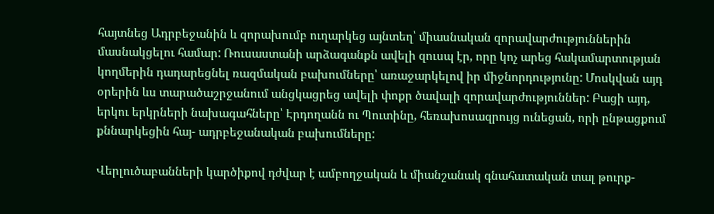հայտնեց Ադրբեջանին և զորախումբ ուղարկեց այնտեղ՝ միասնական զորավարժություններին մասնակցելու համար: Ռուսաստանի արձագանքն ավելի զուսպ էր, որը կոչ արեց հակամարտության կողմերին դադարեցնել ռազմական բախումները՝ առաջարկելով իր միջնորդությունը: Մոսկվան այդ օրերին ևս տարածաշրջանում անցկացրեց ավելի փոքր ծավալի զորավարժություններ: Բացի այդ, երկու երկրների նախագահները՝ Էրդողանն ու Պուտինը, հեռախոսազրույց ունեցան, որի ընթացքում քննարկեցին հայ- ադրբեջանական բախումները:

Վերլուծաբանների կարծիքով դժվար է ամբողջական և միանշանակ գնահատական տալ թուրք-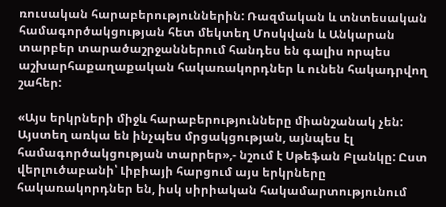ռուսական հարաբերություններին: Ռազմական և տնտեսական համագործակցության հետ մեկտեղ Մոսկվան և Անկարան տարբեր տարածաշրջաններում հանդես են գալիս որպես աշխարհաքաղաքական հակառակորդներ և ունեն հակադրվող շահեր:

«Այս երկրների միջև հարաբերությունները միանշանակ չեն: Այստեղ առկա են ինչպես մրցակցության, այնպես էլ համագործակցության տարրեր»,- նշում է Սթեֆան Բլանկը: Ըստ վերլուծաբանի՝ Լիբիայի հարցում այս երկրները հակառակորդներ են, իսկ սիրիական հակամարտությունում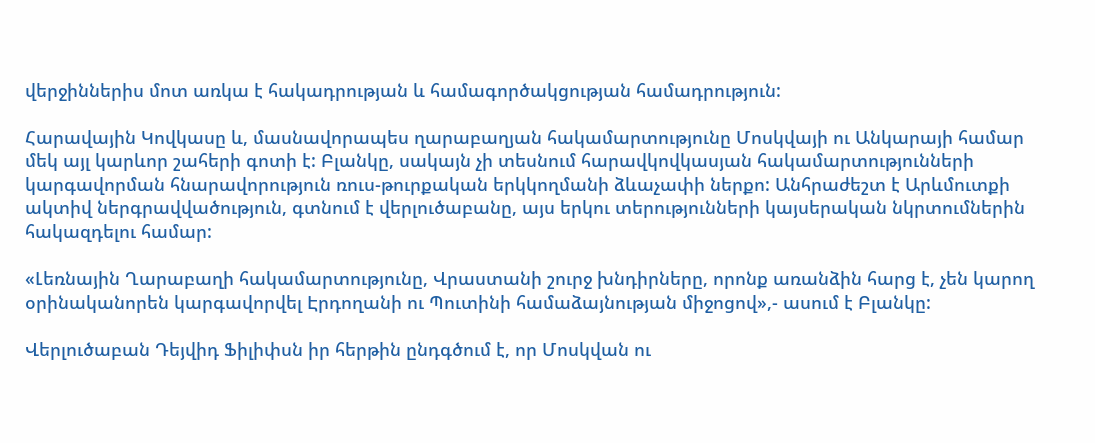վերջիններիս մոտ առկա է հակադրության և համագործակցության համադրություն:

Հարավային Կովկասը և, մասնավորապես ղարաբաղյան հակամարտությունը Մոսկվայի ու Անկարայի համար մեկ այլ կարևոր շահերի գոտի է: Բլանկը, սակայն չի տեսնում հարավկովկասյան հակամարտությունների կարգավորման հնարավորություն ռուս-թուրքական երկկողմանի ձևաչափի ներքո: Անհրաժեշտ է Արևմուտքի ակտիվ ներգրավվածություն, գտնում է վերլուծաբանը, այս երկու տերությունների կայսերական նկրտումներին հակազդելու համար:

«Լեռնային Ղարաբաղի հակամարտությունը, Վրաստանի շուրջ խնդիրները, որոնք առանձին հարց է, չեն կարող օրինականորեն կարգավորվել Էրդողանի ու Պուտինի համաձայնության միջոցով»,- ասում է Բլանկը:

Վերլուծաբան Դեյվիդ Ֆիլիփսն իր հերթին ընդգծում է, որ Մոսկվան ու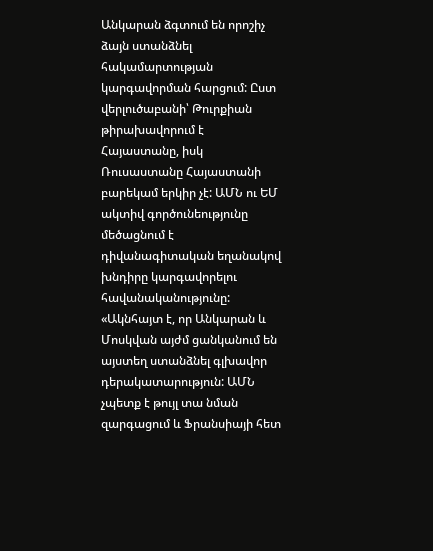Անկարան ձգտում են որոշիչ ձայն ստանձնել հակամարտության կարգավորման հարցում: Ըստ վերլուծաբանի՝ Թուրքիան թիրախավորում է Հայաստանը, իսկ Ռուսաստանը Հայաստանի բարեկամ երկիր չէ: ԱՄՆ ու ԵՄ ակտիվ գործունեությունը մեծացնում է դիվանագիտական եղանակով խնդիրը կարգավորելու հավանականությունը:
«Ակնհայտ է, որ Անկարան և Մոսկվան այժմ ցանկանում են այստեղ ստանձնել գլխավոր դերակատարություն: ԱՄՆ չպետք է թույլ տա նման զարգացում և Ֆրանսիայի հետ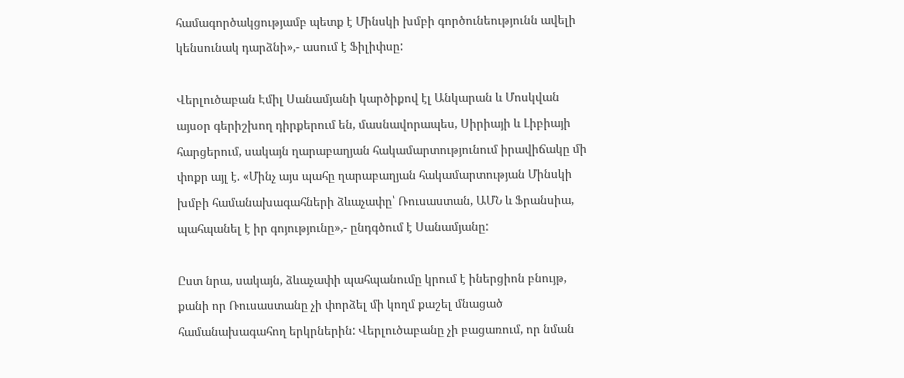համագործակցությամբ պետք է Մինսկի խմբի գործունեությունն ավելի կենսունակ դարձնի»,- ասում է Ֆիլիփսը:

Վերլուծաբան Էմիլ Սանամյանի կարծիքով էլ Անկարան և Մոսկվան այսօր գերիշխող դիրքերում են, մասնավորապես, Սիրիայի և Լիբիայի հարցերում, սակայն ղարաբաղյան հակամարտությունում իրավիճակը մի փոքր այլ է. «Մինչ այս պահը ղարաբաղյան հակամարտության Մինսկի խմբի համանախագահների ձևաչափը՝ Ռուսաստան, ԱՄՆ և Ֆրանսիա, պահպանել է իր գոյությունը»,- ընդգծում է Սանամյանը:

Ըստ նրա, սակայն, ձևաչափի պահպանումը կրում է իներցիոն բնույթ, քանի որ Ռուսաստանը չի փորձել մի կողմ քաշել մնացած համանախագահող երկրներին: Վերլուծաբանը չի բացառում, որ նման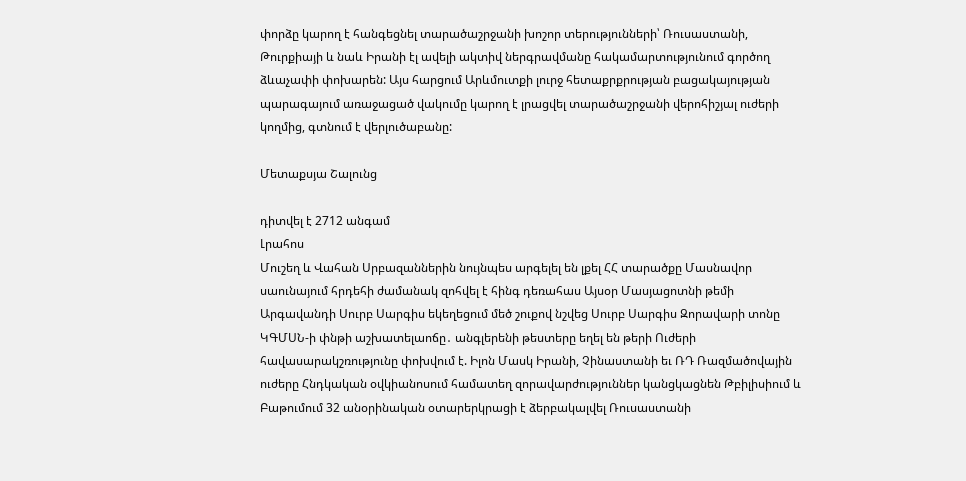փորձը կարող է հանգեցնել տարածաշրջանի խոշոր տերությունների՝ Ռուսաստանի, Թուրքիայի և նաև Իրանի էլ ավելի ակտիվ ներգրավմանը հակամարտությունում գործող ձևաչափի փոխարեն: Այս հարցում Արևմուտքի լուրջ հետաքրքրության բացակայության պարագայում առաջացած վակումը կարող է լրացվել տարածաշրջանի վերոհիշյալ ուժերի կողմից, գտնում է վերլուծաբանը:

Մետաքսյա Շալունց

դիտվել է 2712 անգամ
Լրահոս
Մուշեղ և Վահան Սրբազաններին նույնպես արգելել են լքել ՀՀ տարածքը Մասնավոր սաունայում հրդեհի ժամանակ զոհվել է հինգ դեռահաս Այսօր Մասյացոտնի թեմի Արգավանդի Սուրբ Սարգիս եկեղեցում մեծ շուքով նշվեց Սուրբ Սարգիս Զորավարի տոնը ԿԳՄՍՆ-ի փնթի աշխատելաոճը․ անգլերենի թեստերը եղել են թերի Ուժերի հավասարակշռությունը փոխվում է. Իլոն Մասկ Իրանի, Չինաստանի եւ ՌԴ Ռազմածովային ուժերը Հնդկական օվկիանոսում համատեղ զորավարժություններ կանցկացնեն Թբիլիսիում և Բաթումում 32 անօրինական օտարերկրացի է ձերբակալվել Ռուսաստանի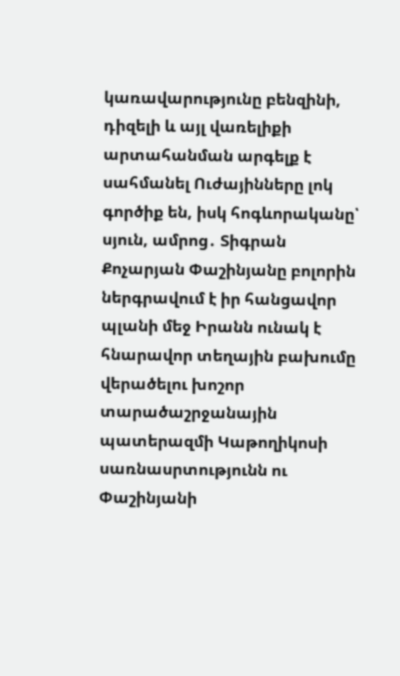կառավարությունը բենզինի, դիզելի և այլ վառելիքի արտահանման արգելք է սահմանել Ուժայինները լոկ գործիք են, իսկ հոգևորականը՝ սյուն, ամրոց․ Տիգրան Քոչարյան Փաշինյանը բոլորին ներգրավում է իր հանցավոր պլանի մեջ Իրանն ունակ է հնարավոր տեղային բախումը վերածելու խոշոր տարածաշրջանային պատերազմի Կաթողիկոսի սառնասրտությունն ու Փաշինյանի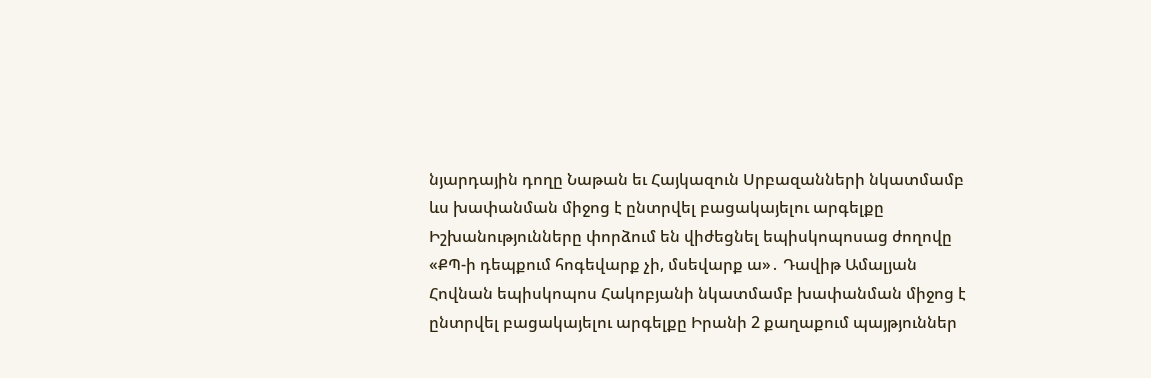նյարդային դողը Նաթան եւ Հայկազուն Սրբազանների նկատմամբ ևս խափանման միջոց է ընտրվել բացակայելու արգելքը Իշխանությունները փորձում են վիժեցնել եպիսկոպոսաց ժողովը «ՔՊ-ի դեպքում հոգեվարք չի, մսեվարք ա»․ Դավիթ Ամալյան Հովնան եպիսկոպոս Հակոբյանի նկատմամբ խափանման միջոց է ընտրվել բացակայելու արգելքը Իրանի 2 քաղաքում պայթյուններ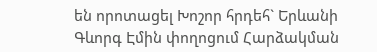են որոտացել Խոշոր հրդեհ` Երևանի Գևորգ Էմին փողոցում Հարձակման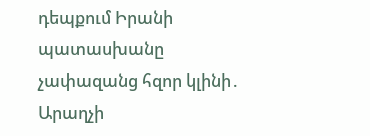դեպքում Իրանի պատասխանը չափազանց հզոր կլինի․ Արաղչի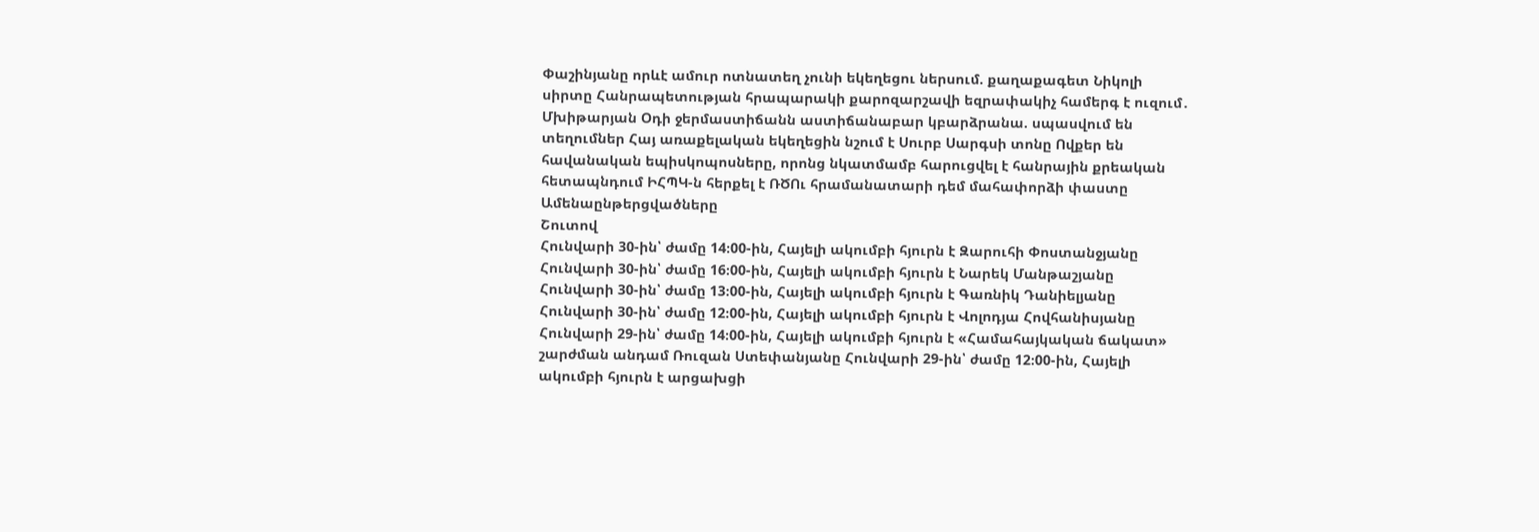Փաշինյանը որևէ ամուր ոտնատեղ չունի եկեղեցու ներսում. քաղաքագետ Նիկոլի սիրտը Հանրապետության հրապարակի քարոզարշավի եզրափակիչ համերգ է ուզում․ Մխիթարյան Օդի ջերմաստիճանն աստիճանաբար կբարձրանա. սպասվում են տեղումներ Հայ առաքելական եկեղեցին նշում է Սուրբ Սարգսի տոնը Ովքեր են հավանական եպիսկոպոսները, որոնց նկատմամբ հարուցվել է հանրային քրեական հետապնդում ԻՀՊԿ-ն հերքել է ՌԾՈւ հրամանատարի դեմ մահափորձի փաստը
Ամենաընթերցվածները
Շուտով
Հունվարի 30-ին՝ ժամը 14։00-ին, Հայելի ակումբի հյուրն է Զարուհի Փոստանջյանը Հունվարի 30-ին՝ ժամը 16։00-ին, Հայելի ակումբի հյուրն է Նարեկ Մանթաշյանը Հունվարի 30-ին՝ ժամը 13։00-ին, Հայելի ակումբի հյուրն է Գառնիկ Դանիելյանը Հունվարի 30-ին՝ ժամը 12։00-ին, Հայելի ակումբի հյուրն է Վոլոդյա Հովհանիսյանը Հունվարի 29-ին՝ ժամը 14։00-ին, Հայելի ակումբի հյուրն է «Համահայկական ճակատ» շարժման անդամ Ռուզան Ստեփանյանը Հունվարի 29-ին՝ ժամը 12։00-ին, Հայելի ակումբի հյուրն է արցախցի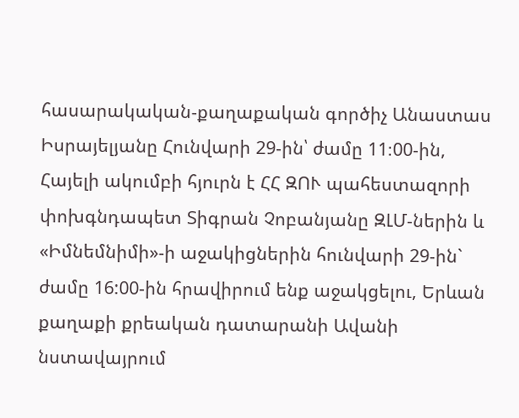հասարակական-քաղաքական գործիչ Անաստաս Իսրայելյանը Հունվարի 29-ին՝ ժամը 11։00-ին, Հայելի ակումբի հյուրն է ՀՀ ԶՈՒ պահեստազորի փոխգնդապետ Տիգրան Չոբանյանը ԶԼՄ-ներին և «Իմնեմնիմի»-ի աջակիցներին հունվարի 29-ին` ժամը 16:00-ին հրավիրում ենք աջակցելու, Երևան քաղաքի քրեական դատարանի Ավանի նստավայրում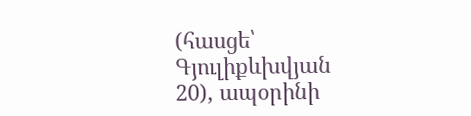(հասցե՝ Գյուլիքևխվյան 20), ապօրինի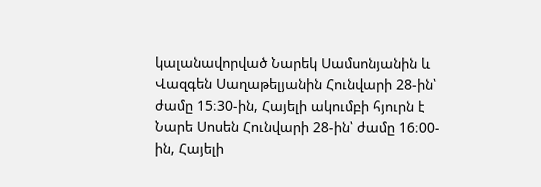կալանավորված Նարեկ Սամսոնյանին և Վազգեն Սաղաթելյանին Հունվարի 28-ին՝ ժամը 15։30-ին, Հայելի ակումբի հյուրն է Նարե Սոսեն Հունվարի 28-ին՝ ժամը 16։00-ին, Հայելի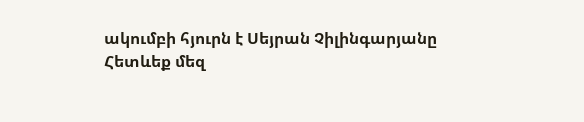ակումբի հյուրն է Սեյրան Չիլինգարյանը
Հետևեք մեզ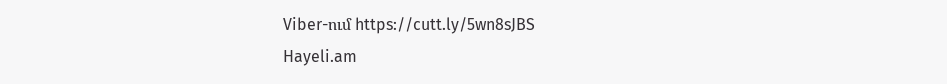Viber-ում https://cutt.ly/5wn8sJBS
Hayeli.am